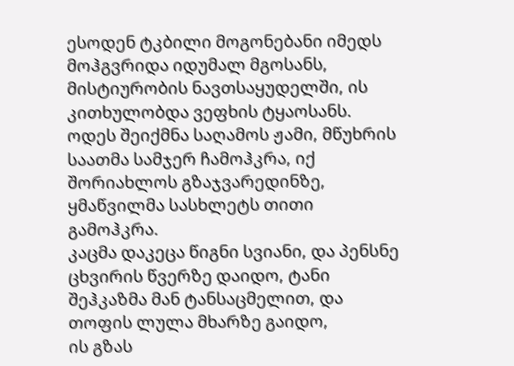ესოდენ ტკბილი მოგონებანი იმედს მოჰგვრიდა იდუმალ მგოსანს, მისტიურობის ნავთსაყუდელში, ის კითხულობდა ვეფხის ტყაოსანს.
ოდეს შეიქმნა საღამოს ჟამი, მწუხრის საათმა სამჯერ ჩამოჰკრა, იქ შორიახლოს გზაჯვარედინზე, ყმაწვილმა სასხლეტს თითი გამოჰკრა.
კაცმა დაკეცა წიგნი სვიანი, და პენსნე ცხვირის წვერზე დაიდო, ტანი შეჰკაზმა მან ტანსაცმელით, და თოფის ლულა მხარზე გაიდო,
ის გზას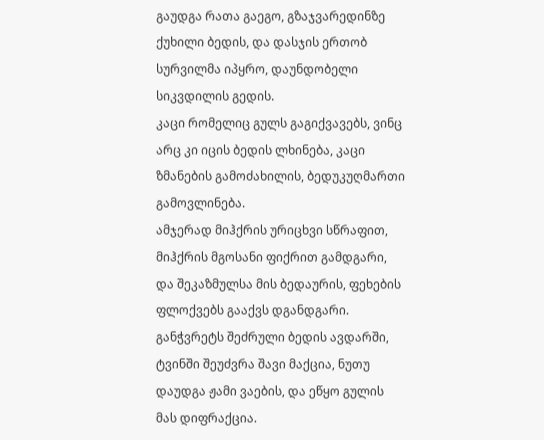გაუდგა რათა გაეგო, გზაჯვარედინზე ქუხილი ბედის, და დასჯის ერთობ სურვილმა იპყრო, დაუნდობელი სიკვდილის გედის.
კაცი რომელიც გულს გაგიქვავებს, ვინც არც კი იცის ბედის ლხინება, კაცი ზმანების გამოძახილის, ბედუკუღმართი გამოვლინება.
ამჯერად მიჰქრის ურიცხვი სწრაფით, მიჰქრის მგოსანი ფიქრით გამდგარი, და შეკაზმულსა მის ბედაურის, ფეხების ფლოქვებს გააქვს დგანდგარი.
განჭვრეტს შეძრული ბედის ავდარში, ტვინში შეუძვრა შავი მაქცია, ნუთუ დაუდგა ჟამი ვაების, და ეწყო გულის მას დიფრაქცია.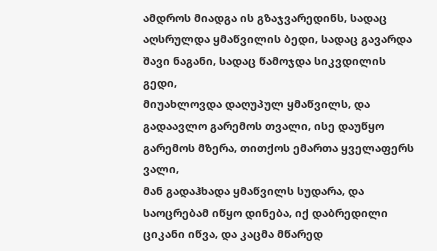ამდროს მიადგა ის გზაჯვარედინს, სადაც აღსრულდა ყმაწვილის ბედი, სადაც გავარდა შავი ნაგანი, სადაც წამოჯდა სიკვდილის გედი,
მიუახლოვდა დაღუპულ ყმაწვილს, და გადაავლო გარემოს თვალი, ისე დაუწყო გარემოს მზერა, თითქოს ემართა ყველაფერს ვალი,
მან გადაჰხადა ყმაწვილს სუდარა, და საოცრებამ იწყო დინება, იქ დაბრედილი ციკანი იწვა, და კაცმა მწარედ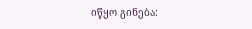იწყო გინება: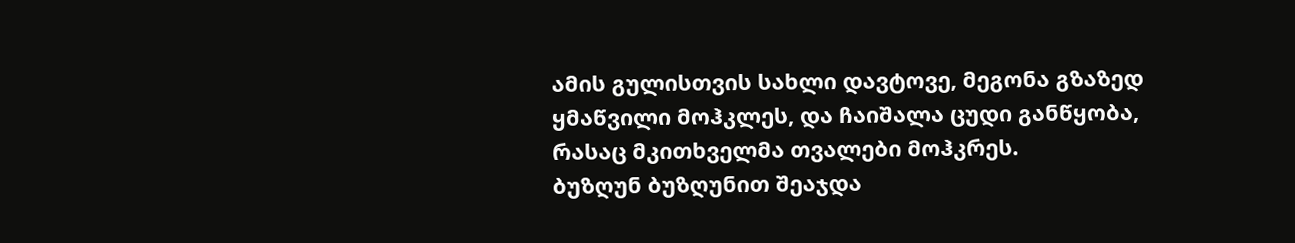ამის გულისთვის სახლი დავტოვე, მეგონა გზაზედ ყმაწვილი მოჰკლეს, და ჩაიშალა ცუდი განწყობა, რასაც მკითხველმა თვალები მოჰკრეს.
ბუზღუნ ბუზღუნით შეაჯდა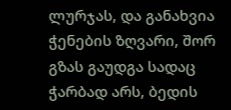ლურჯას, და განახვია ჭენების ზღვარი, შორ გზას გაუდგა სადაც ჭარბად არს, ბედის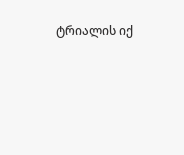ტრიალის იქ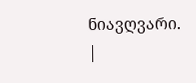ნიავღვარი.
|